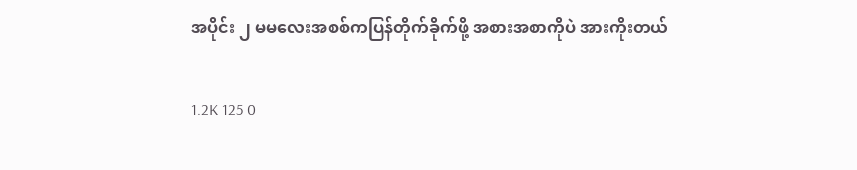အပိုင်း ၂ မမလေးအစစ်ကပြန်တိုက်ခိုက်ဖို့ အစားအစာကိုပဲ အားကိုးတယ်

1.2K 125 0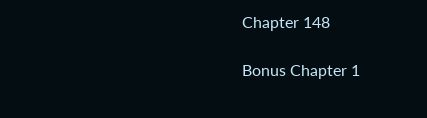Chapter 148

Bonus Chapter 1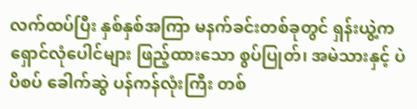လက်ထပ်ပြီး နှစ်နှစ်အကြာ မနက်ခင်းတစ်ခုတွင် ရှန်းယွဲ့က ရှောင်လုံပေါင်များ ဖြည့်ထားသော စွပ်ပြုတ်၊ အမဲသားနှင့် ပဲပိစပ် ခေါက်ဆွဲ ပန်ကန်လုံးကြီး တစ်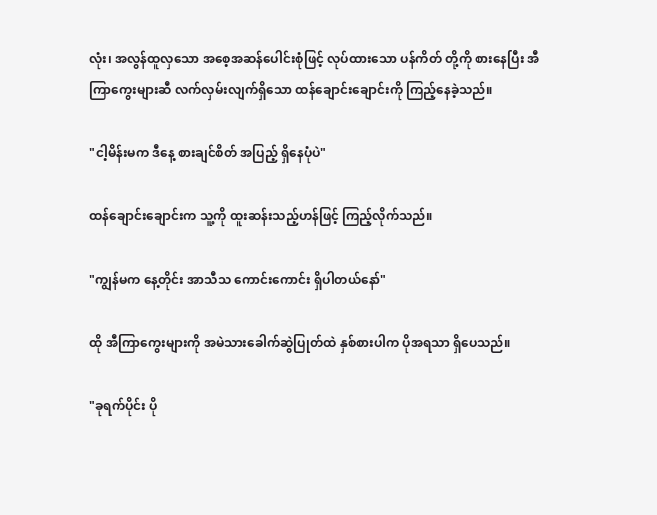လုံး၊ အလွန်ထူလှသော အစေ့အဆန်ပေါင်းစုံဖြင့် လုပ်ထားသော ပန်ကိတ် တို့ကို စားနေပြီး အီကြာကွေးများဆီ လက်လှမ်းလျက်ရှိသော ထန်ချောင်းချောင်းကို ကြည့်နေခဲ့သည်။

"ငါ့မိန်းမက ဒီနေ့ စားချင်စိတ် အပြည့် ရှိနေပုံပဲ"

ထန်ချောင်းချောင်းက သူ့ကို ထူးဆန်းသည့်ဟန်ဖြင့် ကြည့်လိုက်သည်။

"ကျွန်မက နေ့တိုင်း အာသီသ ကောင်းကောင်း ရှိပါတယ်နော်"

ထို အီကြာကွေးများကို အမဲသားခေါက်ဆွဲပြုတ်ထဲ နှစ်စားပါက ပိုအရသာ ရှိပေသည်။

"ခုရက်ပိုင်း ပို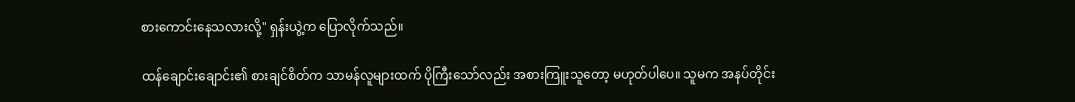စားကောင်းနေသလားလို့" ရှန်းယွဲ့က ပြောလိုက်သည်။

ထန်ချောင်းချောင်း၏ စားချင်စိတ်က သာမန်လူများထက် ပိုကြီးသော်လည်း အစားကြူးသူတော့ မဟုတ်ပါပေ။ သူမက အနပ်တိုင်း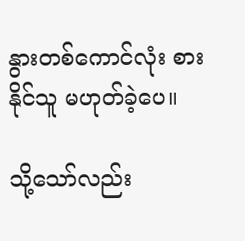နွားတစ်ကောင်လုံး စားနိုင်သူ မဟုတ်ခဲ့ပေ။

သို့သော်လည်း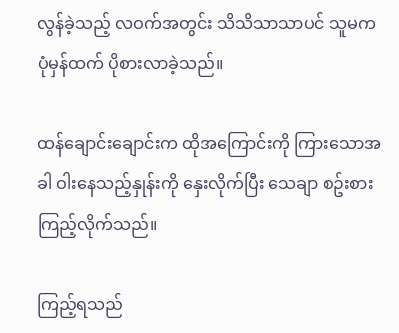လွန်ခဲ့သည့် လဝက်အတွင်း သိသိသာသာပင် သူမက ပုံမှန်ထက် ပိုစားလာခဲ့သည်။

ထန်ချောင်းချောင်းက ထိုအကြောင်းကို ကြားသောအခါ ဝါးနေသည့်နှုန်းကို နှေးလိုက်ပြီး သေချာ စဥ်းစားကြည့်လိုက်သည်။

ကြည့်ရသည်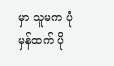မှာ သူမက ပုံမှန်ထက် ပို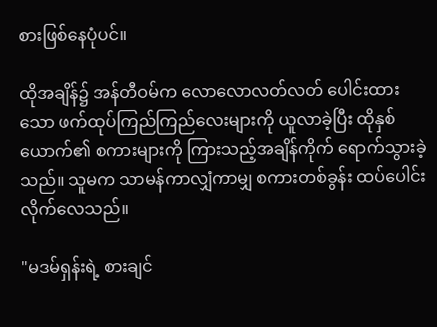စားဖြစ်နေပုံပင်။

ထိုအချိန်၌ အန်တီဝမ်က လောလောလတ်လတ် ပေါင်းထားသော ဖက်ထုပ်ကြည်ကြည်လေးများကို ယူလာခဲ့ပြီး ထိုနှစ်ယောက်၏ စကားများကို ကြားသည့်အချိန်ကိုက် ရောက်သွားခဲ့သည်။ သူမက သာမန်ကာလျှံကာမျှ စကားတစ်ခွန်း ထပ်ပေါင်းလိုက်လေသည်။

"မဒမ်ရှန်းရဲ့ စားချင်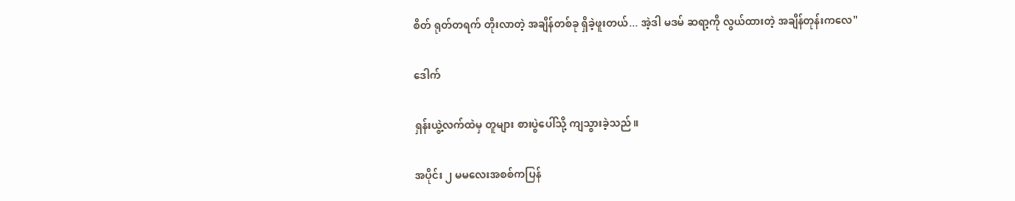စိတ် ရုတ်တရက် တိုးလာတဲ့ အချိန်တစ်ခု ရှိခဲ့ဖူးတယ်... အဲ့ဒါ မဒမ် ဆရာ့ကို လွယ်ထားတဲ့ အချိန်တုန်းကလေ"

ဒေါက်

ရှန်းယွဲ့လက်ထဲမှ တူများ စားပွဲပေါ်သို့ ကျသွားခဲ့သည်။

အပိုင်း ၂ မမလေးအစစ်ကပြန်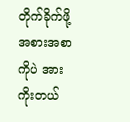တိုက်ခိုက်ဖို့ အစားအစာကိုပဲ အားကိုးတယ်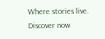Where stories live. Discover now